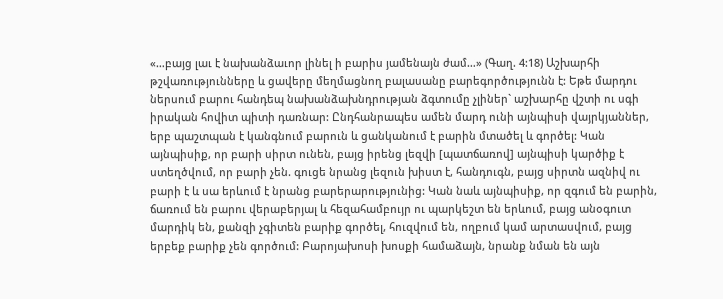«…բայց լաւ է նախանձաւոր լինել ի բարիս յամենայն ժամ…» (Գաղ. 4:18) Աշխարհի թշվառությունները և ցավերը մեղմացնող բալասանը բարեգործությունն է: Եթե մարդու ներսում բարու հանդեպ նախանձախնդրության ձգտումը չլիներ` աշխարհը վշտի ու սգի իրական հովիտ պիտի դառնար: Ընդհանրապես ամեն մարդ ունի այնպիսի վայրկյաններ, երբ պաշտպան է կանգնում բարուն և ցանկանում է բարին մտածել և գործել: Կան այնպիսիք, որ բարի սիրտ ունեն, բայց իրենց լեզվի [պատճառով] այնպիսի կարծիք է ստեղծվում, որ բարի չեն. գուցե նրանց լեզուն խիստ է, հանդուգն, բայց սիրտն ազնիվ ու բարի է և սա երևում է նրանց բարերարությունից: Կան նաև այնպիսիք, որ զգում են բարին, ճառում են բարու վերաբերյալ և հեզահամբույր ու պարկեշտ են երևում, բայց անօգուտ մարդիկ են, քանզի չգիտեն բարիք գործել, հուզվում են, ողբում կամ արտասվում, բայց երբեք բարիք չեն գործում: Բարոյախոսի խոսքի համաձայն, նրանք նման են այն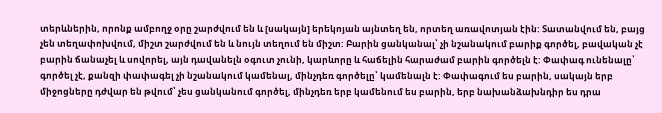տերևներին, որոնք ամբողջ օրը շարժվում են և [սակայն] երեկոյան այնտեղ են, որտեղ առավոտյան էին: Տատանվում են, բայց չեն տեղափոխվում, միշտ շարժվում են և նույն տեղում են միշտ: Բարին ցանկանալ՝ չի նշանակում բարիք գործել, բավական չէ բարին ճանաչել և սովորել, այն դավանելն օգուտ չունի, կարևորը և հաճելին հարաժամ բարին գործելն է: Փափագ ունենալը՝ գործել չէ, քանզի փափագել չի նշանակում կամենալ, մինչդեռ գործելը՝ կամենալն է: Փափագում ես բարին, սակայն երբ միջոցները դժվար են թվում՝ չես ցանկանում գործել, մինչդեռ երբ կամենում ես բարին, երբ նախանձախնդիր ես դրա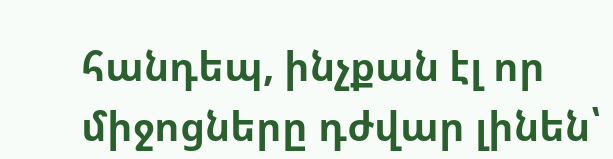հանդեպ, ինչքան էլ որ միջոցները դժվար լինեն՝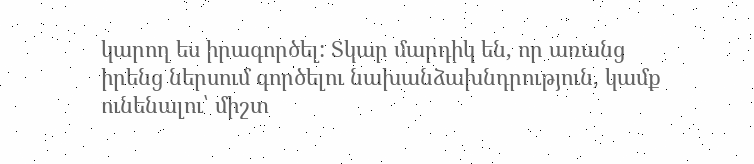կարող ես իրագործել: Տկար մարդիկ են, որ առանց իրենց ներսում գործելու նախանձախնդրություն, կամք ունենալու՝ միշտ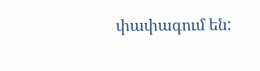փափագում են: